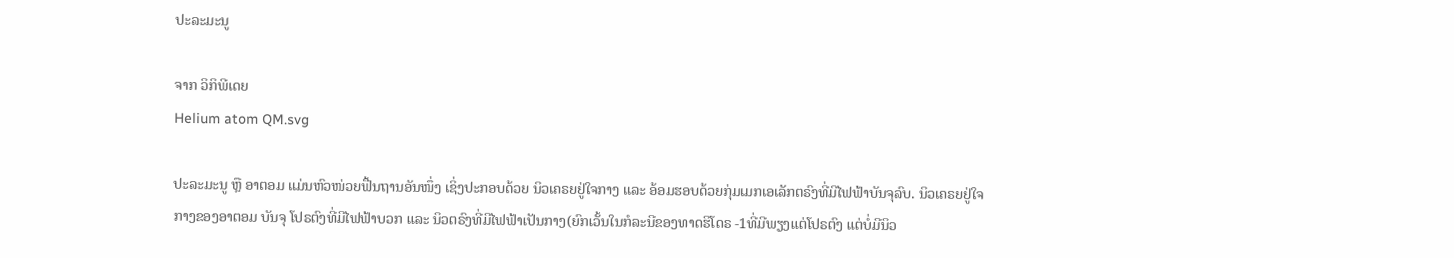ປະລະມະນູ

ຈາກ ວິກິພີເດຍ
Helium atom QM.svg

ປະລະມະນູ ຫຼື ອາຕອມ ແມ່ນຫົວໜ່ວຍຟື້ນຖານອັນໜຶ່ງ ເຊິ່ງປະກອບດ້ວຍ ນິວເຄຣຍຢູ່ໃຈກາງ ແລະ ອ້ອມຮອບດ້ວຍກຸ່ມເມກເອເລັກຕຣົງທີ່ມີໄຟຟ້າບັນຈຸລົບ. ນິວເຄຣຍຢູ່ໃຈກາງຂອງອາຕອມ ບັນຈຸ ໂປຣຕົງທີ່ມີໄຟຟ້າບວກ ແລະ ນິວຕຣົງທີ່ມີໄຟຟ້າເປັນກາງ(ຍົກເວັ້ນໃນກໍລະນີຂອງທາດຮິໂດຣ -1ທີ່ມີພຽງແຕ່ໂປຣຕົງ ແຕ່ບໍ່ມີນິວ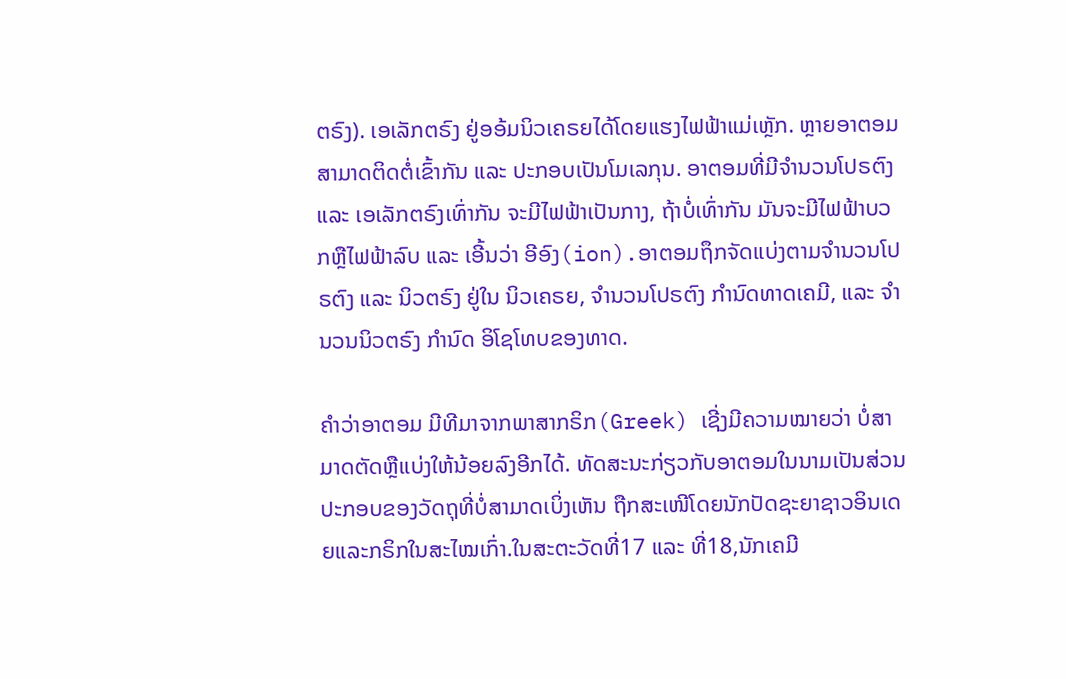ຕຣົງ). ເອເລັກຕຣົງ ຢູ່ອອ້ມນິວເຄຣຍໄດ້ໂດຍແຮງໄຟຟ້າແມ່ເຫຼັກ. ຫຼາຍອາຕອມ ສາມາດຕິດຕໍ່ເຂົ້າກັນ ແລະ ປະກອບເປັນໂມເລກຸນ. ອາຕອມທີ່ມີຈຳນວນໂປຣຕົງ ແລະ ເອເລັກຕຣົງເທົ່າກັນ ຈະມີໄຟຟ້າເປັນກາງ, ຖ້າບໍ່ເທົ່າກັນ ມັນຈະມີໄຟຟ້າບວກຫຼືໄຟຟ້າລົບ ແລະ ເອີ້ນວ່າ ອີອົງ(ion).ອາຕອມຖຶກຈັດແບ່ງຕາມຈຳນວນໂປຣຕົງ ແລະ ນິວຕຣົງ ຢູ່ໃນ ນິວເຄຣຍ, ຈຳນວນໂປຣຕົງ ກຳນົດທາດເຄມີ, ແລະ ຈຳນວນນິວຕຣົງ ກຳນົດ ອິໂຊໂທບຂອງທາດ.

ຄຳວ່າອາຕອມ ມີທີມາຈາກພາສາກຣິກ(Greek) ເຊີ່ງມີຄວາມໝາຍວ່າ ບໍ່ສາມາດຕັດຫຼືແບ່ງໃຫ້ນ້ອຍລົງອີກໄດ້. ທັດສະນະກ່ຽວກັບອາຕອມໃນນາມເປັນສ່ວນປະກອບຂອງວັດຖຸທີ່ບໍ່ສາມາດເບິ່ງເຫັນ ຖືກສະເໜີໂດຍນັກປັດຊະຍາຊາວອິນເດຍແລະກຣິກໃນສະໄໝເກົ່າ.ໃນສະຕະວັດທີ່17 ແລະ ທີ່18,ນັກເຄມີ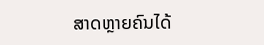ສາດຫຼາຍຄົນໄດ້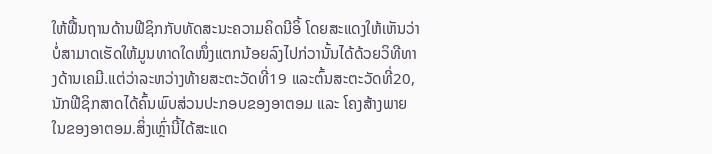ໃຫ້ຟື້ນຖານດ້ານຟີຊິກກັບທັດສະນະຄວາມຄິດນີອິ້ ໂດຍສະແດງໃຫ້ເຫັນວ່າ ບໍ່ສາມາດເຮັດໃຫ້ມູນທາດໃດໜຶ່ງແຕກນ້ອຍລົງໄປກ່ວານັ້ນໄດ້ດ້ວຍວິທີທາງດ້ານເຄມີ.ແຕ່ວ່າລະຫວ່າງທ້າຍສະຕະວັດທີ່19 ແລະຕົ້ນສະຕະວັດທີ່20, ນັກຟີຊິກສາດໄດ້ຄົ້ນພົບສ່ວນປະກອບຂອງອາຕອມ ແລະ ໂຄງສ້າງພາຍໃນຂອງອາຕອມ.ສິ່ງເຫຼົ່ານີ້ໄດ້ສະແດ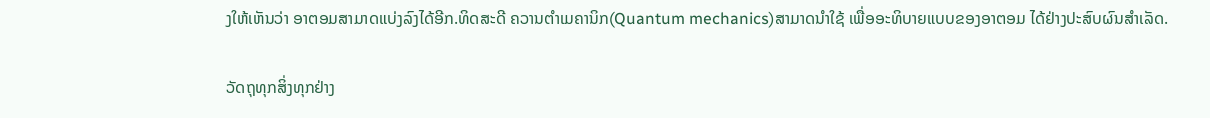ງໃຫ້ເຫັນວ່າ ອາຕອມສາມາດແບ່ງລົງໄດ້ອີກ.ທິດສະດີ ຄວານຕຳເມຄານິກ(Quantum mechanics)ສາມາດນຳໃຊ້ ເພື່ອອະທິບາຍແບບຂອງອາຕອມ ໄດ້ຢ່າງປະສົບຜົນສຳເລັດ.

ວັດຖຸທຸກສິ່ງທຸກຢ່າງ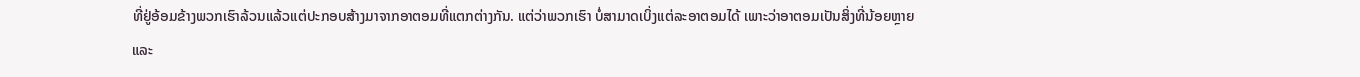ທີ່ຢູ່ອ້ອມຂ້າງພວກເຮົາລ້ວນແລ້ວແຕ່ປະກອບສ້າງມາຈາກອາຕອມທີ່ແຕກຕ່າງກັນ. ແຕ່ວ່າພວກເຮົາ ບໍ່ສາມາດເບິ່ງແຕ່ລະອາຕອມໄດ້ ເພາະວ່າອາຕອມເປັນສິ່ງທີ່ນ້ອຍຫຼາຍ ແລະ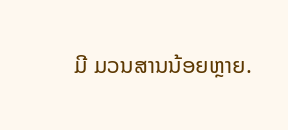ມີ ມວນສານນ້ອຍຫຼາຍ.